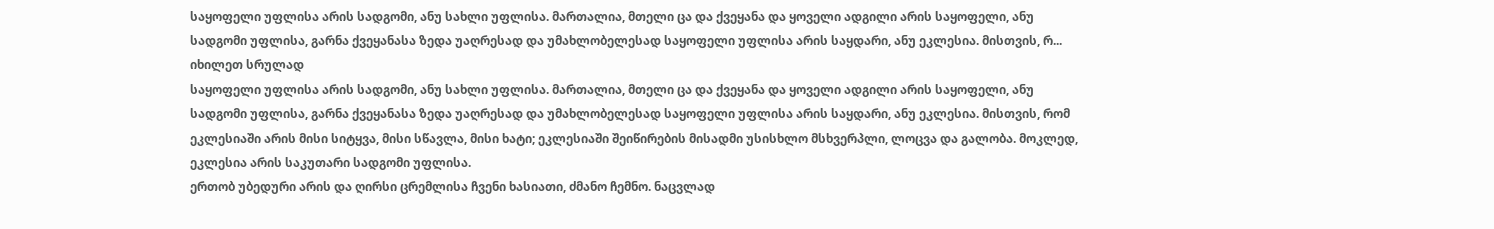საყოფელი უფლისა არის სადგომი, ანუ სახლი უფლისა. მართალია, მთელი ცა და ქვეყანა და ყოველი ადგილი არის საყოფელი, ანუ სადგომი უფლისა, გარნა ქვეყანასა ზედა უაღრესად და უმახლობელესად საყოფელი უფლისა არის საყდარი, ანუ ეკლესია. მისთვის, რ...
იხილეთ სრულად
საყოფელი უფლისა არის სადგომი, ანუ სახლი უფლისა. მართალია, მთელი ცა და ქვეყანა და ყოველი ადგილი არის საყოფელი, ანუ სადგომი უფლისა, გარნა ქვეყანასა ზედა უაღრესად და უმახლობელესად საყოფელი უფლისა არის საყდარი, ანუ ეკლესია. მისთვის, რომ ეკლესიაში არის მისი სიტყვა, მისი სწავლა, მისი ხატი; ეკლესიაში შეიწირების მისადმი უსისხლო მსხვერპლი, ლოცვა და გალობა. მოკლედ, ეკლესია არის საკუთარი სადგომი უფლისა.
ერთობ უბედური არის და ღირსი ცრემლისა ჩვენი ხასიათი, ძმანო ჩემნო. ნაცვლად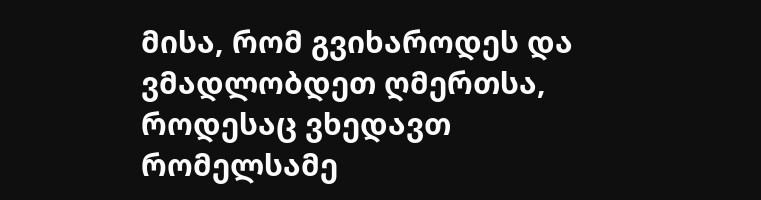მისა, რომ გვიხაროდეს და ვმადლობდეთ ღმერთსა, როდესაც ვხედავთ რომელსამე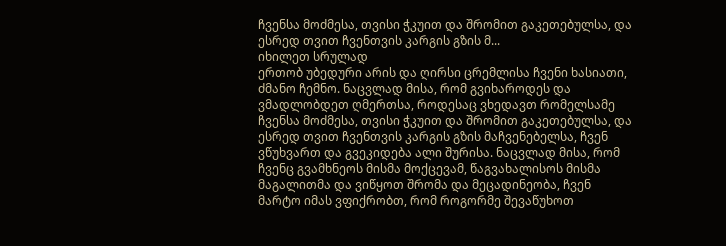ჩვენსა მოძმესა, თვისი ჭკუით და შრომით გაკეთებულსა, და ესრედ თვით ჩვენთვის კარგის გზის მ...
იხილეთ სრულად
ერთობ უბედური არის და ღირსი ცრემლისა ჩვენი ხასიათი, ძმანო ჩემნო. ნაცვლად მისა, რომ გვიხაროდეს და ვმადლობდეთ ღმერთსა, როდესაც ვხედავთ რომელსამე ჩვენსა მოძმესა, თვისი ჭკუით და შრომით გაკეთებულსა, და ესრედ თვით ჩვენთვის კარგის გზის მაჩვენებელსა, ჩვენ ვწუხვართ და გვეკიდება ალი შურისა. ნაცვლად მისა, რომ ჩვენც გვამხნეოს მისმა მოქცევამ, წაგვახალისოს მისმა მაგალითმა და ვიწყოთ შრომა და მეცადინეობა, ჩვენ მარტო იმას ვფიქრობთ, რომ როგორმე შევაწუხოთ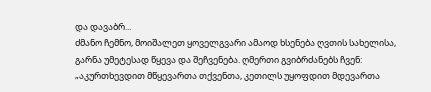და დავაბრ...
ძმანო ჩემნო, მოიშალეთ ყოველგვარი ამაოდ ხსენება ღვთის სახელისა, გარნა უმეტესად წყევა და შეჩვენება. ღმერთი გვიბრძანებს ჩვენ: „აკურთხევდით მწყევართა თქვენთა, კეთილს უყოფდით მდევართა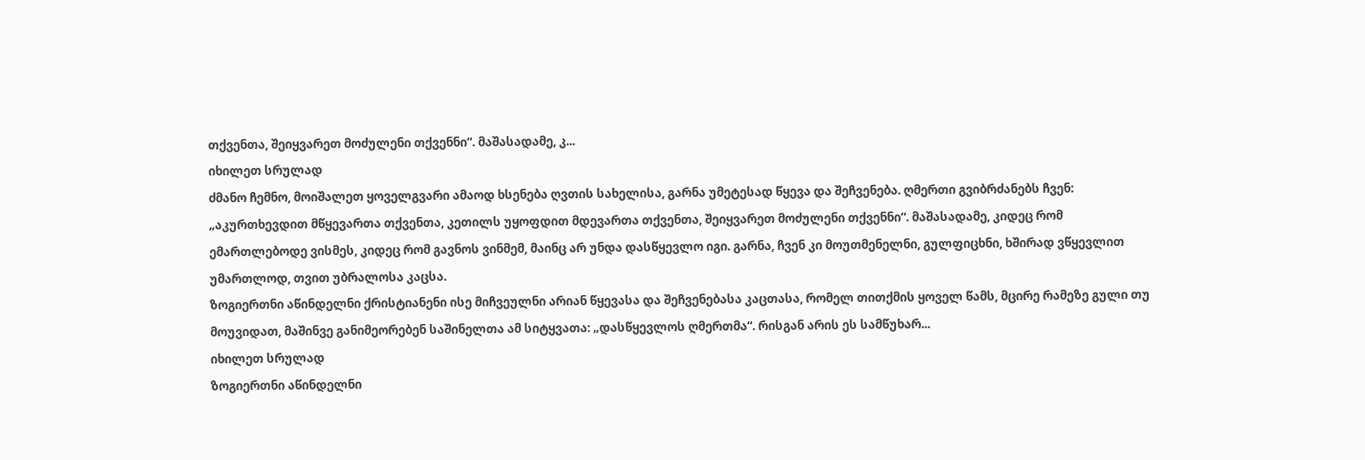თქვენთა, შეიყვარეთ მოძულენი თქვენნი“. მაშასადამე, კ...
იხილეთ სრულად
ძმანო ჩემნო, მოიშალეთ ყოველგვარი ამაოდ ხსენება ღვთის სახელისა, გარნა უმეტესად წყევა და შეჩვენება. ღმერთი გვიბრძანებს ჩვენ: „აკურთხევდით მწყევართა თქვენთა, კეთილს უყოფდით მდევართა თქვენთა, შეიყვარეთ მოძულენი თქვენნი“. მაშასადამე, კიდეც რომ ემართლებოდე ვისმეს, კიდეც რომ გავნოს ვინმემ, მაინც არ უნდა დასწყევლო იგი. გარნა, ჩვენ კი მოუთმენელნი, გულფიცხნი, ხშირად ვწყევლით უმართლოდ, თვით უბრალოსა კაცსა.
ზოგიერთნი აწინდელნი ქრისტიანენი ისე მიჩვეულნი არიან წყევასა და შეჩვენებასა კაცთასა, რომელ თითქმის ყოველ წამს, მცირე რამეზე გული თუ მოუვიდათ, მაშინვე განიმეორებენ საშინელთა ამ სიტყვათა: „დასწყევლოს ღმერთმა“. რისგან არის ეს სამწუხარ...
იხილეთ სრულად
ზოგიერთნი აწინდელნი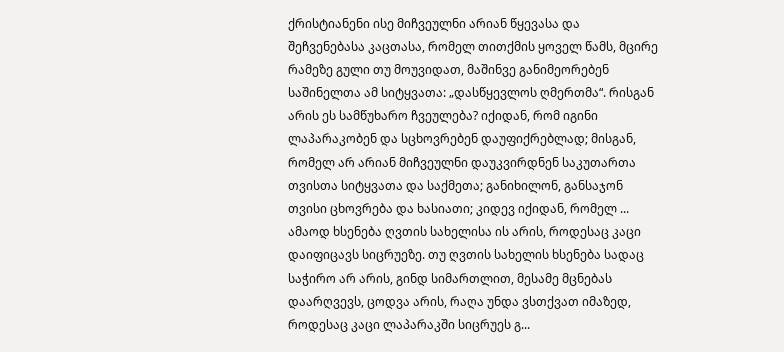ქრისტიანენი ისე მიჩვეულნი არიან წყევასა და შეჩვენებასა კაცთასა, რომელ თითქმის ყოველ წამს, მცირე რამეზე გული თუ მოუვიდათ, მაშინვე განიმეორებენ საშინელთა ამ სიტყვათა: „დასწყევლოს ღმერთმა“. რისგან არის ეს სამწუხარო ჩვეულება? იქიდან, რომ იგინი ლაპარაკობენ და სცხოვრებენ დაუფიქრებლად; მისგან, რომელ არ არიან მიჩვეულნი დაუკვირდნენ საკუთართა თვისთა სიტყვათა და საქმეთა; განიხილონ, განსაჯონ თვისი ცხოვრება და ხასიათი; კიდევ იქიდან, რომელ ...
ამაოდ ხსენება ღვთის სახელისა ის არის, როდესაც კაცი დაიფიცავს სიცრუეზე. თუ ღვთის სახელის ხსენება სადაც საჭირო არ არის, გინდ სიმართლით, მესამე მცნებას დაარღვევს, ცოდვა არის, რაღა უნდა ვსთქვათ იმაზედ, როდესაც კაცი ლაპარაკში სიცრუეს გ...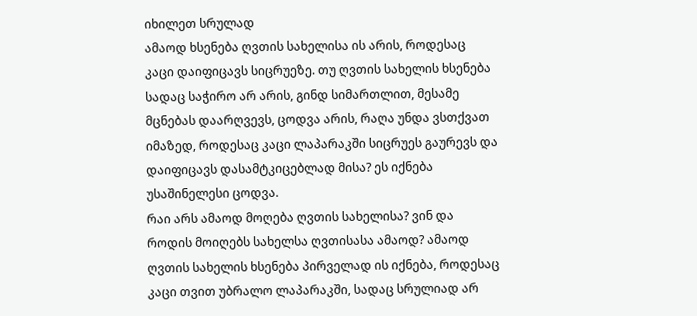იხილეთ სრულად
ამაოდ ხსენება ღვთის სახელისა ის არის, როდესაც კაცი დაიფიცავს სიცრუეზე. თუ ღვთის სახელის ხსენება სადაც საჭირო არ არის, გინდ სიმართლით, მესამე მცნებას დაარღვევს, ცოდვა არის, რაღა უნდა ვსთქვათ იმაზედ, როდესაც კაცი ლაპარაკში სიცრუეს გაურევს და დაიფიცავს დასამტკიცებლად მისა? ეს იქნება უსაშინელესი ცოდვა.
რაი არს ამაოდ მოღება ღვთის სახელისა? ვინ და როდის მოიღებს სახელსა ღვთისასა ამაოდ? ამაოდ ღვთის სახელის ხსენება პირველად ის იქნება, როდესაც კაცი თვით უბრალო ლაპარაკში, სადაც სრულიად არ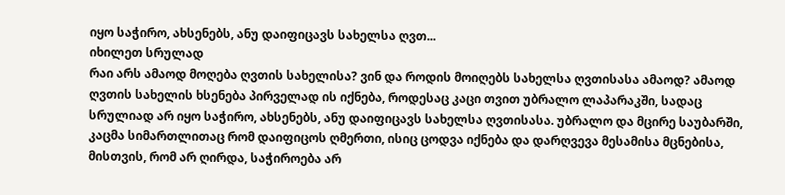იყო საჭირო, ახსენებს, ანუ დაიფიცავს სახელსა ღვთ...
იხილეთ სრულად
რაი არს ამაოდ მოღება ღვთის სახელისა? ვინ და როდის მოიღებს სახელსა ღვთისასა ამაოდ? ამაოდ ღვთის სახელის ხსენება პირველად ის იქნება, როდესაც კაცი თვით უბრალო ლაპარაკში, სადაც სრულიად არ იყო საჭირო, ახსენებს, ანუ დაიფიცავს სახელსა ღვთისასა. უბრალო და მცირე საუბარში, კაცმა სიმართლითაც რომ დაიფიცოს ღმერთი, ისიც ცოდვა იქნება და დარღვევა მესამისა მცნებისა, მისთვის, რომ არ ღირდა, საჭიროება არ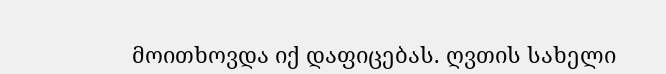მოითხოვდა იქ დაფიცებას. ღვთის სახელი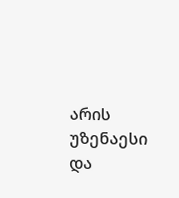არის უზენაესი და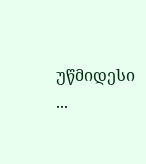უწმიდესი ...